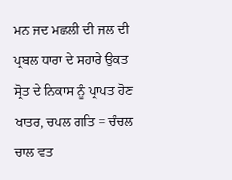ਮਨ ਜਦ ਮਛਲੀ ਦੀ ਜਲ ਦੀ ਪ੍ਰਬਲ ਧਾਰਾ ਦੇ ਸਹਾਰੇ ਉਕਤ ਸ੍ਰੋਤ ਦੇ ਨਿਕਾਸ ਨੂੰ ਪ੍ਰਾਪਤ ਹੋਣ ਖਾਤਰ, ਚਪਲ ਗਤਿ = ਚੰਚਲ ਚਾਲ ਵਤ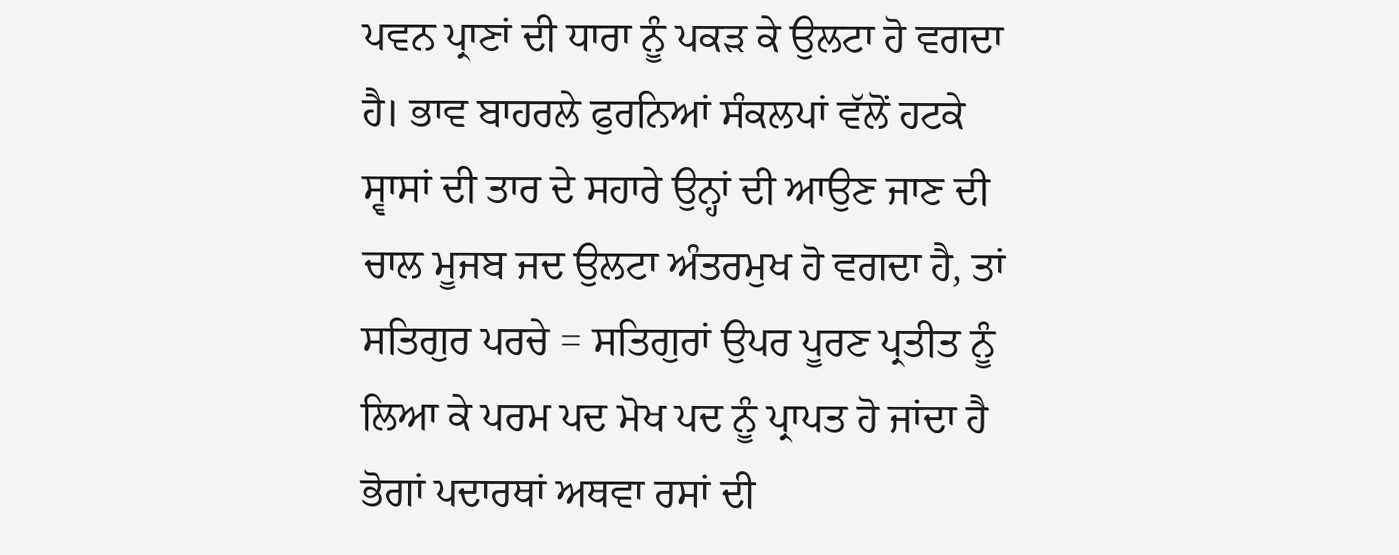ਪਵਨ ਪ੍ਰਾਣਾਂ ਦੀ ਧਾਰਾ ਨੂੰ ਪਕੜ ਕੇ ਉਲਟਾ ਹੋ ਵਗਦਾ ਹੈ। ਭਾਵ ਬਾਹਰਲੇ ਫੁਰਨਿਆਂ ਸੰਕਲਪਾਂ ਵੱਲੋਂ ਹਟਕੇ ਸ੍ਵਾਸਾਂ ਦੀ ਤਾਰ ਦੇ ਸਹਾਰੇ ਉਨ੍ਹਾਂ ਦੀ ਆਉਣ ਜਾਣ ਦੀ ਚਾਲ ਮੂਜਬ ਜਦ ਉਲਟਾ ਅੰਤਰਮੁਖ ਹੋ ਵਗਦਾ ਹੈ, ਤਾਂ ਸਤਿਗੁਰ ਪਰਚੇ = ਸਤਿਗੁਰਾਂ ਉਪਰ ਪੂਰਣ ਪ੍ਰਤੀਤ ਨੂੰ ਲਿਆ ਕੇ ਪਰਮ ਪਦ ਮੋਖ ਪਦ ਨੂੰ ਪ੍ਰਾਪਤ ਹੋ ਜਾਂਦਾ ਹੈ ਭੋਗਾਂ ਪਦਾਰਥਾਂ ਅਥਵਾ ਰਸਾਂ ਦੀ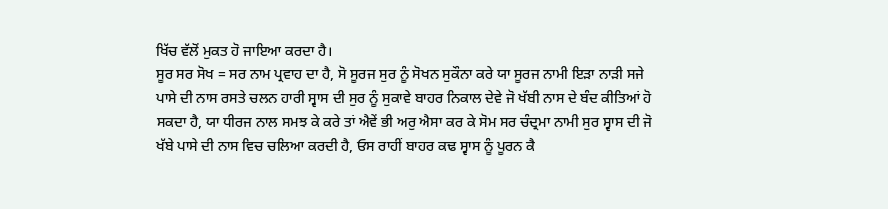ਖਿੱਚ ਵੱਲੋਂ ਮੁਕਤ ਹੋ ਜਾਇਆ ਕਰਦਾ ਹੈ।
ਸੂਰ ਸਰ ਸੋਖ = ਸਰ ਨਾਮ ਪ੍ਰਵਾਹ ਦਾ ਹੈ, ਸੋ ਸੂਰਜ ਸੁਰ ਨੂੰ ਸੋਖਨ ਸੁਕੌਨਾ ਕਰੇ ਯਾ ਸੂਰਜ ਨਾਮੀ ਇੜਾ ਨਾੜੀ ਸਜੇ ਪਾਸੇ ਦੀ ਨਾਸ ਰਸਤੇ ਚਲਨ ਹਾਰੀ ਸ੍ਵਾਸ ਦੀ ਸੁਰ ਨੂੰ ਸੁਕਾਵੇ ਬਾਹਰ ਨਿਕਾਲ ਦੇਵੇ ਜੋ ਖੱਬੀ ਨਾਸ ਦੇ ਬੰਦ ਕੀਤਿਆਂ ਹੋ ਸਕਦਾ ਹੈ, ਯਾ ਧੀਰਜ ਨਾਲ ਸਮਝ ਕੇ ਕਰੇ ਤਾਂ ਐਵੇਂ ਭੀ ਅਰੁ ਐਸਾ ਕਰ ਕੇ ਸੋਮ ਸਰ ਚੰਦ੍ਰਮਾ ਨਾਮੀ ਸੁਰ ਸ੍ਵਾਸ ਦੀ ਜੋ ਖੱਬੇ ਪਾਸੇ ਦੀ ਨਾਸ ਵਿਚ ਚਲਿਆ ਕਰਦੀ ਹੈ, ਓਸ ਰਾਹੀਂ ਬਾਹਰ ਕਢ ਸ੍ਵਾਸ ਨੂੰ ਪੂਰਨ ਕੈ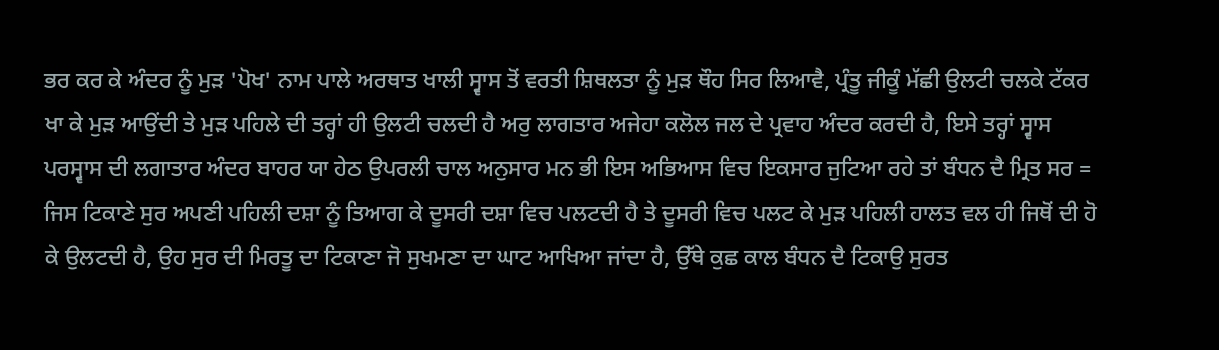ਭਰ ਕਰ ਕੇ ਅੰਦਰ ਨੂੰ ਮੁੜ 'ਪੋਖ' ਨਾਮ ਪਾਲੇ ਅਰਥਾਤ ਖਾਲੀ ਸ੍ਵਾਸ ਤੋਂ ਵਰਤੀ ਸ਼ਿਥਲਤਾ ਨੂੰ ਮੁੜ ਥੌਹ ਸਿਰ ਲਿਆਵੈ, ਪ੍ਰੰਤੂ ਜੀਕੂੰ ਮੱਛੀ ਉਲਟੀ ਚਲਕੇ ਟੱਕਰ ਖਾ ਕੇ ਮੁੜ ਆਉਂਦੀ ਤੇ ਮੁੜ ਪਹਿਲੇ ਦੀ ਤਰ੍ਹਾਂ ਹੀ ਉਲਟੀ ਚਲਦੀ ਹੈ ਅਰੁ ਲਾਗਤਾਰ ਅਜੇਹਾ ਕਲੋਲ ਜਲ ਦੇ ਪ੍ਰਵਾਹ ਅੰਦਰ ਕਰਦੀ ਹੈ, ਇਸੇ ਤਰ੍ਹਾਂ ਸ੍ਵਾਸ ਪਰਸ੍ਵਾਸ ਦੀ ਲਗਾਤਾਰ ਅੰਦਰ ਬਾਹਰ ਯਾ ਹੇਠ ਉਪਰਲੀ ਚਾਲ ਅਨੁਸਾਰ ਮਨ ਭੀ ਇਸ ਅਭਿਆਸ ਵਿਚ ਇਕਸਾਰ ਜੁਟਿਆ ਰਹੇ ਤਾਂ ਬੰਧਨ ਦੈ ਮ੍ਰਿਤ ਸਰ = ਜਿਸ ਟਿਕਾਣੇ ਸੁਰ ਅਪਣੀ ਪਹਿਲੀ ਦਸ਼ਾ ਨੂੰ ਤਿਆਗ ਕੇ ਦੂਸਰੀ ਦਸ਼ਾ ਵਿਚ ਪਲਟਦੀ ਹੈ ਤੇ ਦੂਸਰੀ ਵਿਚ ਪਲਟ ਕੇ ਮੁੜ ਪਹਿਲੀ ਹਾਲਤ ਵਲ ਹੀ ਜਿਥੋਂ ਦੀ ਹੋ ਕੇ ਉਲਟਦੀ ਹੈ, ਉਹ ਸੁਰ ਦੀ ਮਿਰਤੂ ਦਾ ਟਿਕਾਣਾ ਜੋ ਸੁਖਮਣਾ ਦਾ ਘਾਟ ਆਖਿਆ ਜਾਂਦਾ ਹੈ, ਉੱਥੇ ਕੁਛ ਕਾਲ ਬੰਧਨ ਦੈ ਟਿਕਾਉ ਸੁਰਤ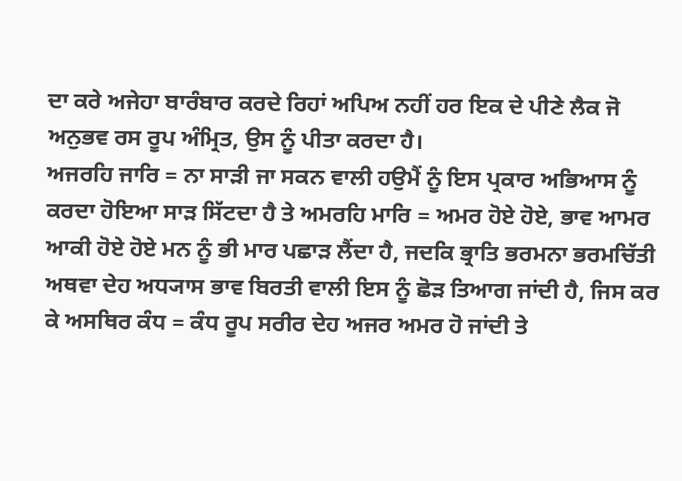ਦਾ ਕਰੇ ਅਜੇਹਾ ਬਾਰੰਬਾਰ ਕਰਦੇ ਰਿਹਾਂ ਅਪਿਅ ਨਹੀਂ ਹਰ ਇਕ ਦੇ ਪੀਣੇ ਲੈਕ ਜੋ ਅਨੁਭਵ ਰਸ ਰੂਪ ਅੰਮ੍ਰਿਤ, ਉਸ ਨੂੰ ਪੀਤਾ ਕਰਦਾ ਹੈ।
ਅਜਰਹਿ ਜਾਰਿ = ਨਾ ਸਾੜੀ ਜਾ ਸਕਨ ਵਾਲੀ ਹਉਮੈਂ ਨੂੰ ਇਸ ਪ੍ਰਕਾਰ ਅਭਿਆਸ ਨੂੰ ਕਰਦਾ ਹੋਇਆ ਸਾੜ ਸਿੱਟਦਾ ਹੈ ਤੇ ਅਮਰਹਿ ਮਾਰਿ = ਅਮਰ ਹੋਏ ਹੋਏ, ਭਾਵ ਆਮਰ ਆਕੀ ਹੋਏ ਹੋਏ ਮਨ ਨੂੰ ਭੀ ਮਾਰ ਪਛਾੜ ਲੈਂਦਾ ਹੈ, ਜਦਕਿ ਭ੍ਰਾਤਿ ਭਰਮਨਾ ਭਰਮਚਿੱਤੀ ਅਥਵਾ ਦੇਹ ਅਧ੍ਯਾਸ ਭਾਵ ਬਿਰਤੀ ਵਾਲੀ ਇਸ ਨੂੰ ਛੋੜ ਤਿਆਗ ਜਾਂਦੀ ਹੈ, ਜਿਸ ਕਰ ਕੇ ਅਸਥਿਰ ਕੰਧ = ਕੰਧ ਰੂਪ ਸਰੀਰ ਦੇਹ ਅਜਰ ਅਮਰ ਹੋ ਜਾਂਦੀ ਤੇ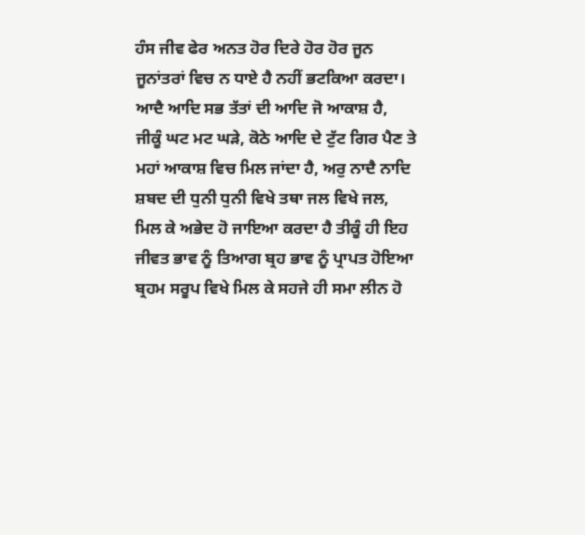ਹੰਸ ਜੀਵ ਫੇਰ ਅਨਤ ਹੋਰ ਦਿਰੇ ਹੋਰ ਹੋਰ ਜੂਨ ਜੂਨਾਂਤਰਾਂ ਵਿਚ ਨ ਧਾਏ ਹੈ ਨਹੀਂ ਭਟਕਿਆ ਕਰਦਾ।
ਆਦੈ ਆਦਿ ਸਭ ਤੱਤਾਂ ਦੀ ਆਦਿ ਜੋ ਆਕਾਸ਼ ਹੈ, ਜੀਕੂੰ ਘਟ ਮਟ ਘੜੇ, ਕੋਠੇ ਆਦਿ ਦੇ ਟੁੱਟ ਗਿਰ ਪੈਣ ਤੇ ਮਹਾਂ ਆਕਾਸ਼ ਵਿਚ ਮਿਲ ਜਾਂਦਾ ਹੈ, ਅਰੁ ਨਾਦੈ ਨਾਦਿ ਸ਼ਬਦ ਦੀ ਧੁਨੀ ਧੁਨੀ ਵਿਖੇ ਤਥਾ ਜਲ ਵਿਖੇ ਜਲ, ਮਿਲ ਕੇ ਅਭੇਦ ਹੋ ਜਾਇਆ ਕਰਦਾ ਹੈ ਤੀਕੂੰ ਹੀ ਇਹ ਜੀਵਤ ਭਾਵ ਨੂੰ ਤਿਆਗ ਬ੍ਰਹ ਭਾਵ ਨੂੰ ਪ੍ਰਾਪਤ ਹੋਇਆ ਬ੍ਰਹਮ ਸਰੂਪ ਵਿਖੇ ਮਿਲ ਕੇ ਸਹਜੇ ਹੀ ਸਮਾ ਲੀਨ ਹੋ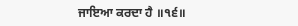ਜਾਇਆ ਕਰਦਾ ਹੈ ॥੧੬॥